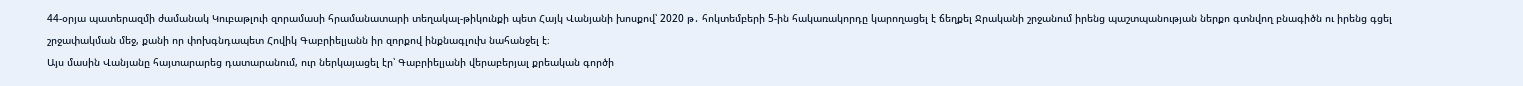44-օրյա պատերազմի ժամանակ Կուբաթլուի զորամասի հրամանատարի տեղակալ-թիկունքի պետ Հայկ Վանյանի խոսքով՝ 2020 թ․ հոկտեմբերի 5-ին հակառակորդը կարողացել է ճեղքել Ջրականի շրջանում իրենց պաշտպանության ներքո գտնվող բնագիծն ու իրենց գցել շրջափակման մեջ, քանի որ փոխգնդապետ Հովիկ Գաբրիելյանն իր զորքով ինքնագլուխ նահանջել է։
Այս մասին Վանյանը հայտարարեց դատարանում, ուր ներկայացել էր՝ Գաբրիելյանի վերաբերյալ քրեական գործի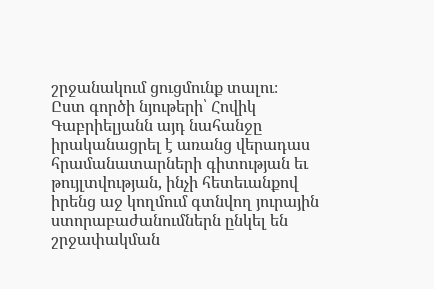շրջանակում ցուցմունք տալու։
Ըստ գործի նյութերի՝ Հովիկ Գաբրիելյանն այդ նահանջը իրականացրել է առանց վերադաս հրամանատարների գիտության եւ թույլտվության, ինչի հետեւանքով իրենց աջ կողմում գտնվող յուրային ստորաբաժանումներն ընկել են շրջափակման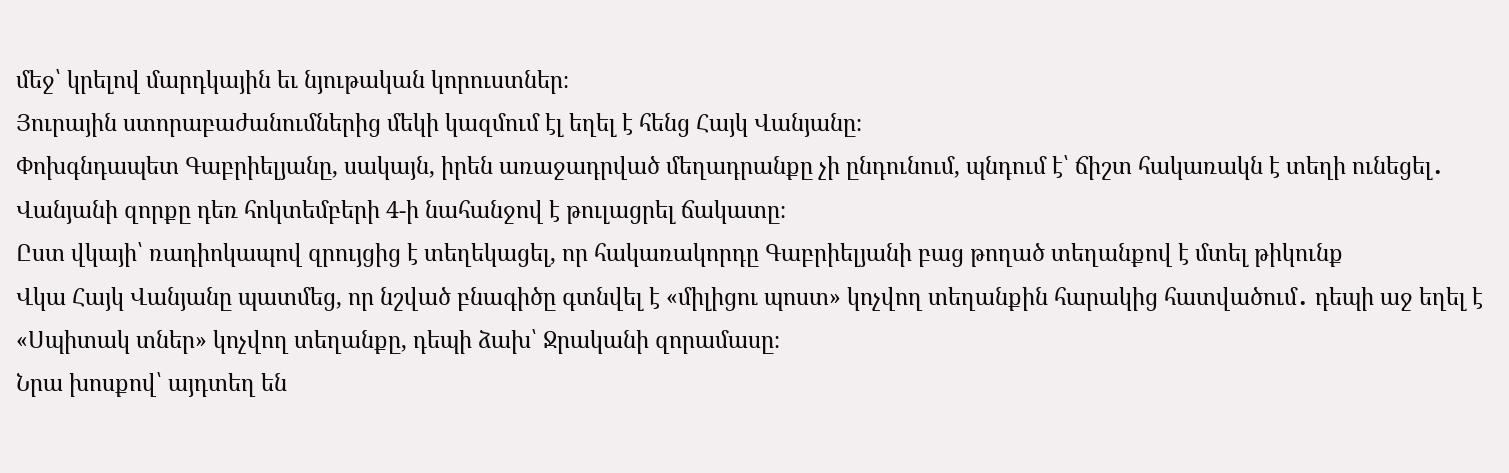մեջ՝ կրելով մարդկային եւ նյութական կորուստներ։
Յուրային ստորաբաժանումներից մեկի կազմում էլ եղել է հենց Հայկ Վանյանը։
Փոխգնդապետ Գաբրիելյանը, սակայն, իրեն առաջադրված մեղադրանքը չի ընդունում, պնդում է՝ ճիշտ հակառակն է տեղի ունեցել․ Վանյանի զորքը դեռ հոկտեմբերի 4-ի նահանջով է թուլացրել ճակատը։
Ըստ վկայի՝ ռադիոկապով զրույցից է տեղեկացել, որ հակառակորդը Գաբրիելյանի բաց թողած տեղանքով է մտել թիկունք
Վկա Հայկ Վանյանը պատմեց, որ նշված բնագիծը գտնվել է «միլիցու պոստ» կոչվող տեղանքին հարակից հատվածում․ դեպի աջ եղել է «Սպիտակ տներ» կոչվող տեղանքը, դեպի ձախ՝ Ջրականի զորամասը։
Նրա խոսքով՝ այդտեղ են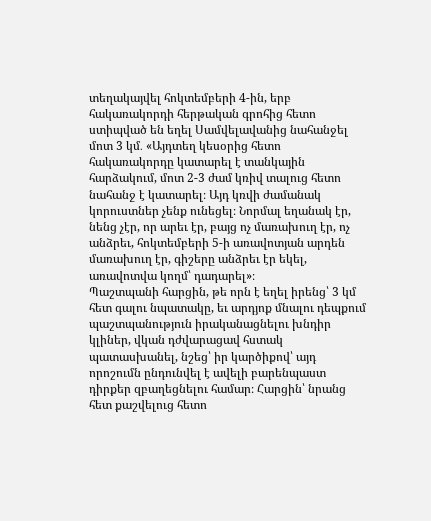տեղակայվել հոկտեմբերի 4-ին, երբ հակառակորդի հերթական գրոհից հետո ստիպված են եղել Սամվելավանից նահանջել մոտ 3 կմ․ «Այդտեղ կեսօրից հետո հակառակորդը կատարել է տանկային հարձակում, մոտ 2-3 ժամ կռիվ տալուց հետո նահանջ է կատարել։ Այդ կռվի ժամանակ կորուստներ չենք ունեցել։ Նորմալ եղանակ էր, նենց չէր, որ արեւ էր, բայց ոչ մառախուղ էր, ոչ անձրեւ, հոկտեմբերի 5-ի առավոտյան արդեն մառախուղ էր, գիշերը անձրեւ էր եկել, առավոտվա կողմ՝ դադարել»։
Պաշտպանի հարցին, թե որն է եղել իրենց՝ 3 կմ հետ գալու նպատակը, եւ արդյոք մնալու դեպքում պաշտպանություն իրականացնելու խնդիր կլիներ, վկան դժվարացավ հստակ պատասխանել, նշեց՝ իր կարծիքով՝ այդ որոշումն ընդունվել է ավելի բարենպաստ դիրքեր զբաղեցնելու համար։ Հարցին՝ նրանց հետ քաշվելուց հետո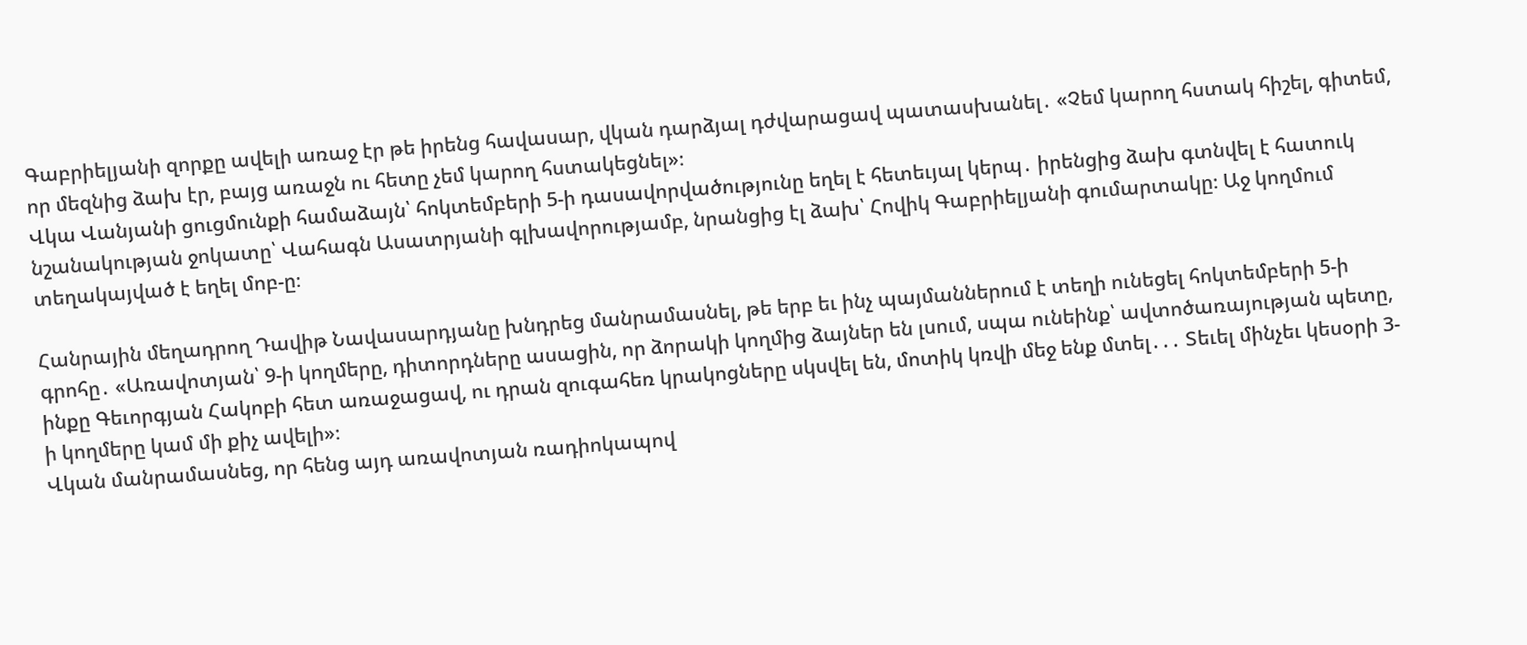Գաբրիելյանի զորքը ավելի առաջ էր թե իրենց հավասար, վկան դարձյալ դժվարացավ պատասխանել․ «Չեմ կարող հստակ հիշել, գիտեմ, որ մեզնից ձախ էր, բայց առաջն ու հետը չեմ կարող հստակեցնել»։
Վկա Վանյանի ցուցմունքի համաձայն՝ հոկտեմբերի 5-ի դասավորվածությունը եղել է հետեւյալ կերպ․ իրենցից ձախ գտնվել է հատուկ նշանակության ջոկատը՝ Վահագն Ասատրյանի գլխավորությամբ, նրանցից էլ ձախ՝ Հովիկ Գաբրիելյանի գումարտակը։ Աջ կողմում տեղակայված է եղել մոբ-ը։

Հանրային մեղադրող Դավիթ Նավասարդյանը խնդրեց մանրամասնել, թե երբ եւ ինչ պայմաններում է տեղի ունեցել հոկտեմբերի 5-ի գրոհը․ «Առավոտյան՝ 9-ի կողմերը, դիտորդները ասացին, որ ձորակի կողմից ձայներ են լսում, սպա ունեինք՝ ավտոծառայության պետը, ինքը Գեւորգյան Հակոբի հետ առաջացավ, ու դրան զուգահեռ կրակոցները սկսվել են, մոտիկ կռվի մեջ ենք մտել․․․ Տեւել մինչեւ կեսօրի 3-ի կողմերը կամ մի քիչ ավելի»։
Վկան մանրամասնեց, որ հենց այդ առավոտյան ռադիոկապով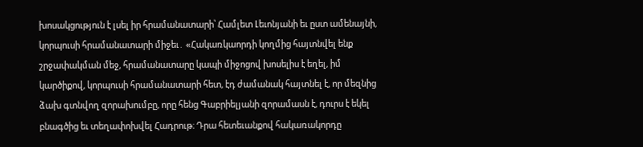խոսակցություն է լսել իր հրամանատարի՝ Համլետ Լեւոնյանի եւ ըստ ամենայնի, կորպուսի հրամանատարի միջեւ․ «Հակառկաորդի կողմից հայտնվել ենք շրջափակման մեջ, հրամանատարը կապի միջոցով խոսելիս է եղել, իմ կարծիքով, կորպուսի հրամանատարի հետ, էդ ժամանակ հայտնել է, որ մեզնից ձախ գտնվող զորախումբը, որը հենց Գաբրիելյանի զորամասն է, դուրս է եկել բնագծից եւ տեղափոխվել Հադրութ։ Դրա հետեւանքով հակառակորդը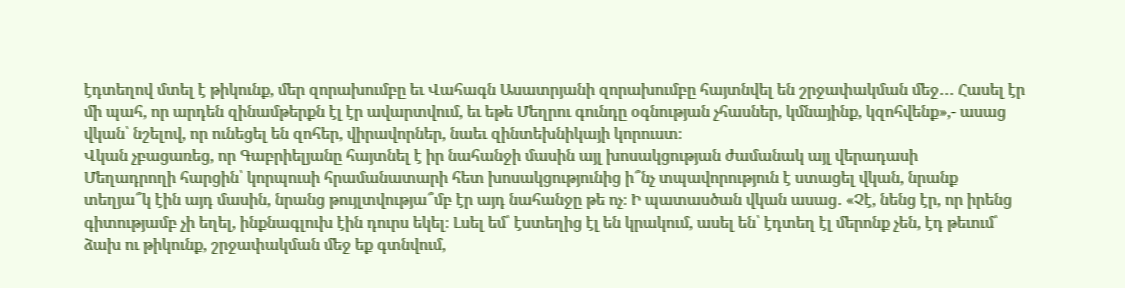էդտեղով մտել է թիկունք, մեր զորախումբը եւ Վահագն Ասատրյանի զորախումբը հայտնվել են շրջափակման մեջ․․․ Հասել էր մի պահ, որ արդեն զինամթերքն էլ էր ավարտվում, եւ եթե Մեղրու գունդը օգնության չհասներ, կմնայինք, կզոհվենք»,- ասաց վկան՝ նշելով, որ ունեցել են զոհեր, վիրավորներ, նաեւ զինտեխնիկայի կորուստ։
Վկան չբացառեց, որ Գաբրիելյանը հայտնել է իր նահանջի մասին այլ խոսակցության ժամանակ այլ վերադասի
Մեղադրողի հարցին՝ կորպուսի հրամանատարի հետ խոսակցությունից ի՞նչ տպավորություն է ստացել վկան, նրանք տեղյա՞կ էին այդ մասին, նրանց թույլտվությա՞մբ էր այդ նահանջը թե ոչ։ Ի պատասծան վկան ասաց․ «Չէ, նենց էր, որ իրենց գիտությամբ չի եղել, ինքնագլուխ էին դուրս եկել։ Լսել եմ՝ էստեղից էլ են կրակում, ասել են՝ էդտեղ էլ մերոնք չեն, էդ թեւում՝ ձախ ու թիկունք, շրջափակման մեջ եք գտնվում,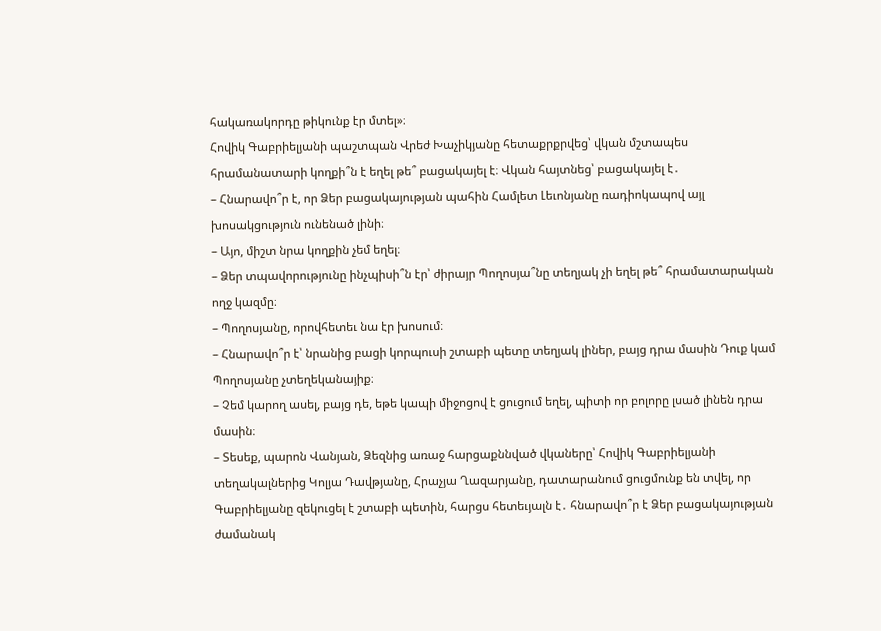հակառակորդը թիկունք էր մտել»։
Հովիկ Գաբրիելյանի պաշտպան Վրեժ Խաչիկյանը հետաքրքրվեց՝ վկան մշտապես հրամանատարի կողքի՞ն է եղել թե՞ բացակայել է։ Վկան հայտնեց՝ բացակայել է․
– Հնարավո՞ր է, որ Ձեր բացակայության պահին Համլետ Լեւոնյանը ռադիոկապով այլ խոսակցություն ունենած լինի։
– Այո, միշտ նրա կողքին չեմ եղել։
– Ձեր տպավորությունը ինչպիսի՞ն էր՝ ժիրայր Պողոսյա՞նը տեղյակ չի եղել թե՞ հրամատարական ողջ կազմը։
– Պողոսյանը, որովհետեւ նա էր խոսում։
– Հնարավո՞ր է՝ նրանից բացի կորպուսի շտաբի պետը տեղյակ լիներ, բայց դրա մասին Դուք կամ Պողոսյանը չտեղեկանայիք։
– Չեմ կարող ասել, բայց դե, եթե կապի միջոցով է ցուցում եղել, պիտի որ բոլորը լսած լինեն դրա մասին։
– Տեսեք, պարոն Վանյան, Ձեզնից առաջ հարցաքննված վկաները՝ Հովիկ Գաբրիելյանի տեղակալներից Կոլյա Դավթյանը, Հրաչյա Ղազարյանը, դատարանում ցուցմունք են տվել, որ Գաբրիելյանը զեկուցել է շտաբի պետին, հարցս հետեւյալն է․ հնարավո՞ր է Ձեր բացակայության ժամանակ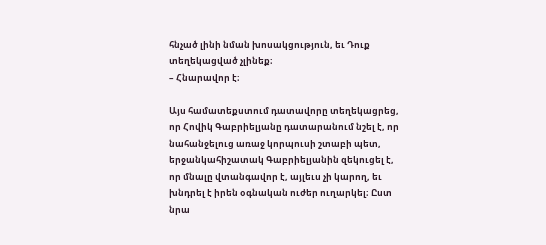հնչած լինի նման խոսակցություն, եւ Դուք տեղեկացված չլինեք։
– Հնարավոր է։

Այս համատեքստում դատավորը տեղեկացրեց, որ Հովիկ Գաբրիելյանը դատարանում նշել է, որ նահանջելուց առաջ կորպուսի շտաբի պետ, երջանկահիշատակ Գաբրիելյանին զեկուցել է, որ մնալը վտանգավոր է, այլեւս չի կարող, եւ խնդրել է իրեն օգնական ուժեր ուղարկել։ Ըստ նրա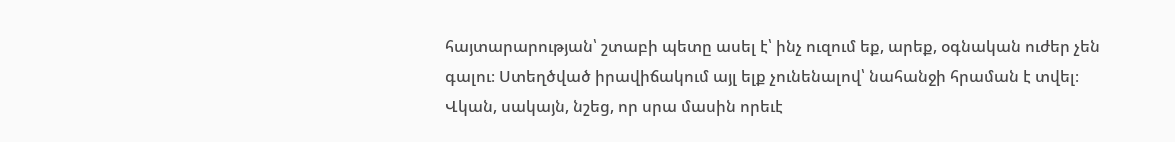հայտարարության՝ շտաբի պետը ասել է՝ ինչ ուզում եք, արեք, օգնական ուժեր չեն գալու։ Ստեղծված իրավիճակում այլ ելք չունենալով՝ նահանջի հրաման է տվել։ Վկան, սակայն, նշեց, որ սրա մասին որեւէ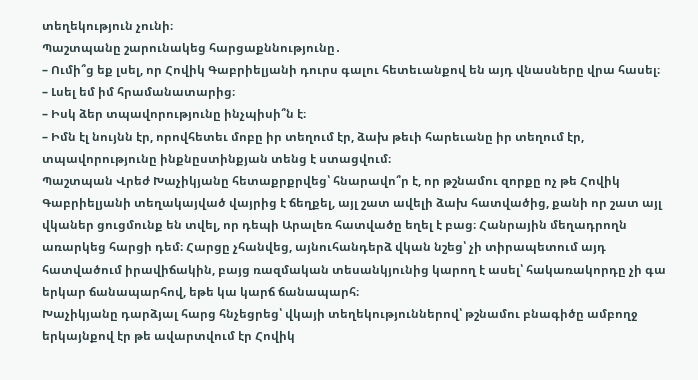տեղեկություն չունի։
Պաշտպանը շարունակեց հարցաքննությունը․
– Ումի՞ց եք լսել, որ Հովիկ Գաբրիելյանի դուրս գալու հետեւանքով են այդ վնասները վրա հասել։
– Լսել եմ իմ հրամանատարից։
– Իսկ ձեր տպավորությունը ինչպիսի՞ն է։
– Իմն էլ նույնն էր, որովհետեւ մոբը իր տեղում էր, ձախ թեւի հարեւանը իր տեղում էր, տպավորությունը ինքնըստինքյան տենց է ստացվում։
Պաշտպան Վրեժ Խաչիկյանը հետաքրքրվեց՝ հնարավո՞ր է, որ թշնամու զորքը ոչ թե Հովիկ Գաբրիելյանի տեղակայված վայրից է ճեղքել, այլ շատ ավելի ձախ հատվածից, քանի որ շատ այլ վկաներ ցուցմունք են տվել, որ դեպի Արալեռ հատվածը եղել է բաց։ Հանրային մեղադրողն առարկեց հարցի դեմ։ Հարցը չհանվեց, այնուհանդերձ վկան նշեց՝ չի տիրապետում այդ հատվածում իրավիճակին, բայց ռազմական տեսանկյունից կարող է ասել՝ հակառակորդը չի գա երկար ճանապարհով, եթե կա կարճ ճանապարհ։
Խաչիկյանը դարձյալ հարց հնչեցրեց՝ վկայի տեղեկություններով՝ թշնամու բնագիծը ամբողջ երկայնքով էր թե ավարտվում էր Հովիկ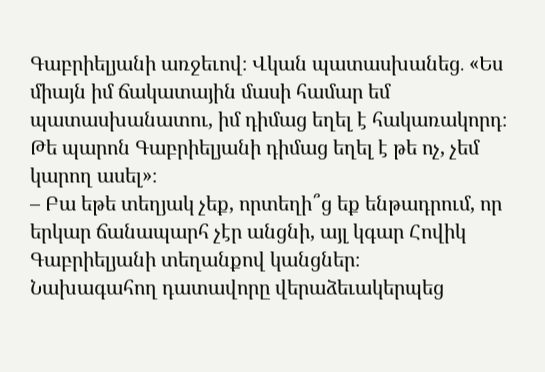Գաբրիելյանի առջեւով։ Վկան պատասխանեց․ «Ես միայն իմ ճակատային մասի համար եմ պատասխանատու, իմ դիմաց եղել է հակառակորդ։ Թե պարոն Գաբրիելյանի դիմաց եղել է թե ոչ, չեմ կարող ասել»։
– Բա եթե տեղյակ չեք, որտեղի՞ց եք ենթադրում, որ երկար ճանապարհ չէր անցնի, այլ կգար Հովիկ Գաբրիելյանի տեղանքով կանցներ։
Նախագահող դատավորը վերաձեւակերպեց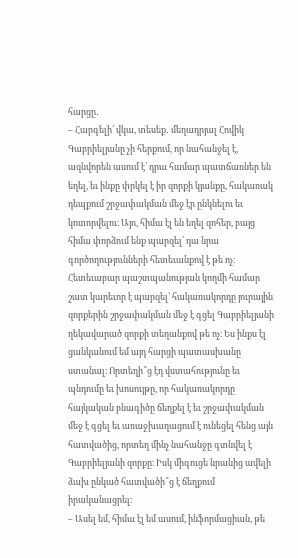հարցը․
– Հարգելի՛ վկա, տեսեք․ մեղադրյալ Հովիկ Գաբրիելյանը չի հերքում, որ նահանջել է, ազնվորեն ասում է՝ դրա համար պատճառներ են եղել, եւ ինքը փրկել է իր զորքի կյանքը, հակառակ դեպքում շրջափակման մեջ էր ընկնելու եւ կոտորվելու։ Այո, հիմա էլ են եղել զոհեր, բայց հիմա փորձում ենք պարզել՝ դա նրա գործողությունների հետեւանքով է թե ոչ։ Հետեւաբար պաշտպանության կողմի համար շատ կարեւոր է պարզել՝ հակառակորդը յուրային զորքերին շրջափակման մեջ է գցել Գաբրիելյանի ղեկավարած զորքի տեղանքով թե ոչ։ Ես ինքս էլ ցանկանում եմ այդ հարցի պատասխանը ստանալ։ Որտեղի՞ց էդ վստահությունը եւ պնդումը եւ խոսույթը, որ հակառակորդը հայկական բնագիծը ճեղքել է եւ շրջափակման մեջ է գցել եւ առաջխաղացում է ունեցել հենց այն հատվածից, որտեղ մինչ նահանջը գտնվել է Գաբրիելյանի զորքը։ Իսկ միգուցե նրանից ավելի ձախ ընկած հատվածի՞ց է ճեղքում իրականացրել։
– Ասել եմ, հիմա էլ եմ ասում, ինֆորմացիան, թե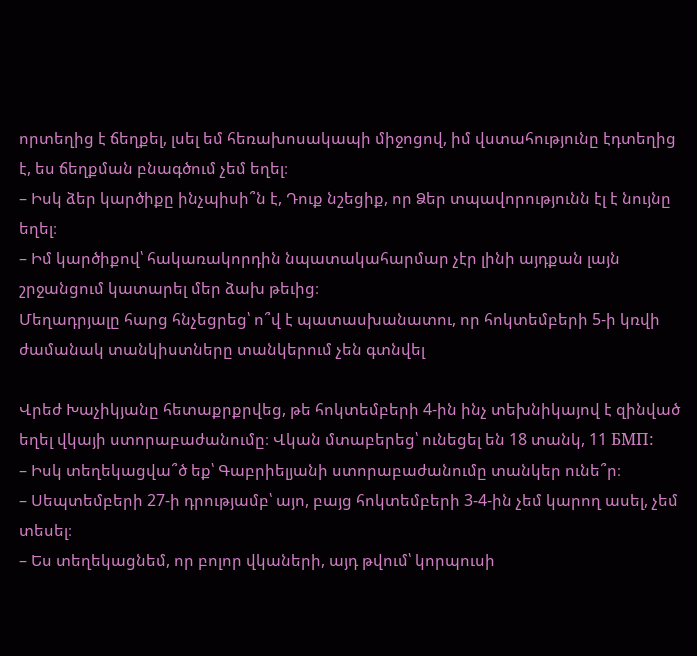որտեղից է ճեղքել, լսել եմ հեռախոսակապի միջոցով, իմ վստահությունը էդտեղից է, ես ճեղքման բնագծում չեմ եղել։
– Իսկ ձեր կարծիքը ինչպիսի՞ն է, Դուք նշեցիք, որ Ձեր տպավորությունն էլ է նույնը եղել։
– Իմ կարծիքով՝ հակառակորդին նպատակահարմար չէր լինի այդքան լայն շրջանցում կատարել մեր ձախ թեւից։
Մեղադրյալը հարց հնչեցրեց՝ ո՞վ է պատասխանատու, որ հոկտեմբերի 5-ի կռվի ժամանակ տանկիստները տանկերում չեն գտնվել

Վրեժ Խաչիկյանը հետաքրքրվեց, թե հոկտեմբերի 4-ին ինչ տեխնիկայով է զինված եղել վկայի ստորաբաժանումը։ Վկան մտաբերեց՝ ունեցել են 18 տանկ, 11 БМП:
– Իսկ տեղեկացվա՞ծ եք՝ Գաբրիելյանի ստորաբաժանումը տանկեր ունե՞ր։
– Սեպտեմբերի 27-ի դրությամբ՝ այո, բայց հոկտեմբերի 3-4-ին չեմ կարող ասել, չեմ տեսել։
– Ես տեղեկացնեմ, որ բոլոր վկաների, այդ թվում՝ կորպուսի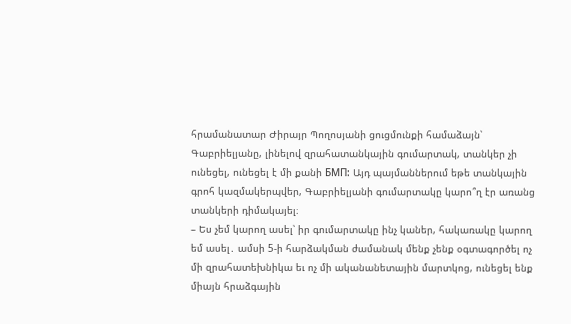հրամանատար Ժիրայր Պողոսյանի ցուցմունքի համաձայն՝ Գաբրիելյանը, լինելով զրահատանկային գումարտակ, տանկեր չի ունեցել, ունեցել է մի քանի БМП: Այդ պայմաններում եթե տանկային գրոհ կազմակերպվեր, Գաբրիելյանի գումարտակը կարո՞ղ էր առանց տանկերի դիմակայել։
– Ես չեմ կարող ասել՝ իր գումարտակը ինչ կաներ, հակառակը կարող եմ ասել․ ամսի 5-ի հարձակման ժամանակ մենք չենք օգտագործել ոչ մի զրահատեխնիկա եւ ոչ մի ականանետային մարտկոց, ունեցել ենք միայն հրաձգային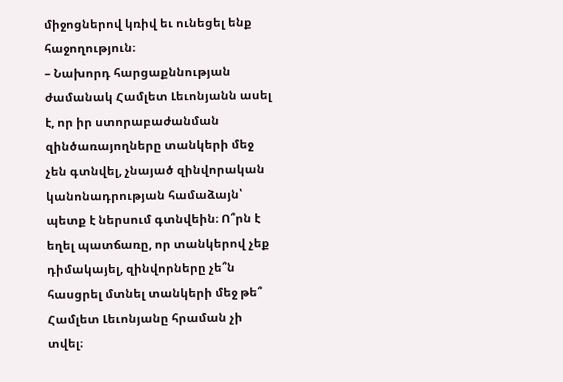միջոցներով կռիվ եւ ունեցել ենք հաջողություն։
– Նախորդ հարցաքննության ժամանակ Համլետ Լեւոնյանն ասել է, որ իր ստորաբաժանման զինծառայողները տանկերի մեջ չեն գտնվել, չնայած զինվորական կանոնադրության համաձայն՝ պետք է ներսում գտնվեին։ Ո՞րն է եղել պատճառը, որ տանկերով չեք դիմակայել, զինվորները չե՞ն հասցրել մտնել տանկերի մեջ թե՞ Համլետ Լեւոնյանը հրաման չի տվել։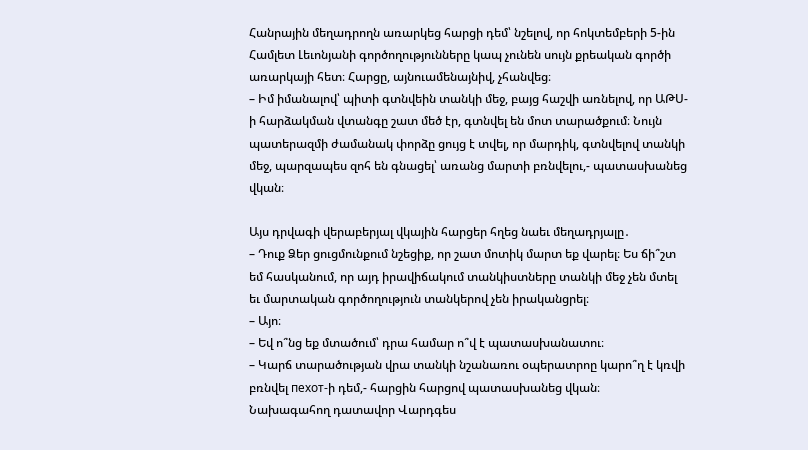Հանրային մեղադրողն առարկեց հարցի դեմ՝ նշելով, որ հոկտեմբերի 5-ին Համլետ Լեւոնյանի գործողությունները կապ չունեն սույն քրեական գործի առարկայի հետ։ Հարցը, այնուամենայնիվ, չհանվեց։
– Իմ իմանալով՝ պիտի գտնվեին տանկի մեջ, բայց հաշվի առնելով, որ ԱԹՍ-ի հարձակման վտանգը շատ մեծ էր, գտնվել են մոտ տարածքում։ Նույն պատերազմի ժամանակ փորձը ցույց է տվել, որ մարդիկ, գտնվելով տանկի մեջ, պարզապես զոհ են գնացել՝ առանց մարտի բռնվելու,- պատասխանեց վկան։

Այս դրվագի վերաբերյալ վկային հարցեր հղեց նաեւ մեղադրյալը․
– Դուք Ձեր ցուցմունքում նշեցիք, որ շատ մոտիկ մարտ եք վարել։ Ես ճի՞շտ եմ հասկանում, որ այդ իրավիճակում տանկիստները տանկի մեջ չեն մտել եւ մարտական գործողություն տանկերով չեն իրականցրել։
– Այո։
– Եվ ո՞նց եք մտածում՝ դրա համար ո՞վ է պատասխանատու։
– Կարճ տարածության վրա տանկի նշանառու օպերատրոը կարո՞ղ է կռվի բռնվել пехот-ի դեմ,- հարցին հարցով պատասխանեց վկան։
Նախագահող դատավոր Վարդգես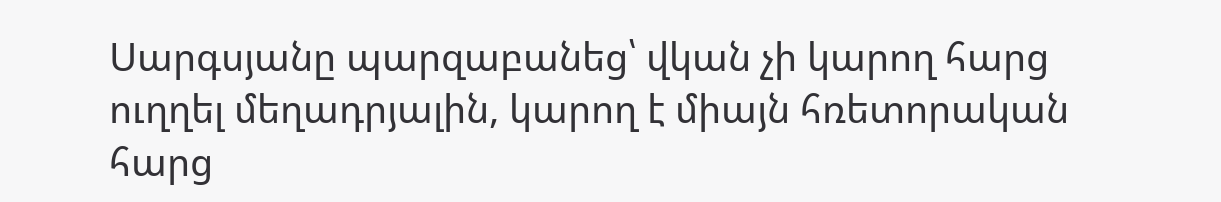Սարգսյանը պարզաբանեց՝ վկան չի կարող հարց ուղղել մեղադրյալին, կարող է միայն հռետորական հարց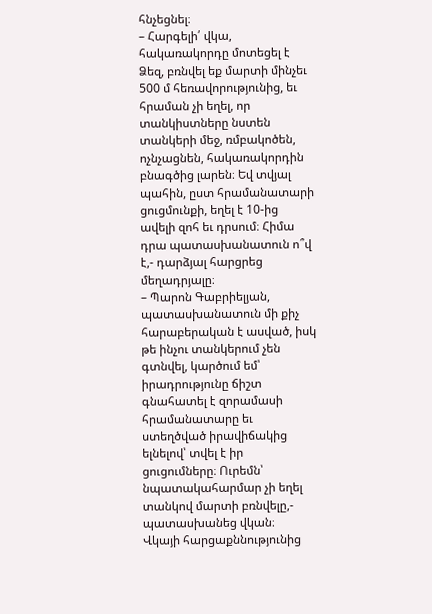հնչեցնել։
– Հարգելի՛ վկա, հակառակորդը մոտեցել է Ձեզ, բռնվել եք մարտի մինչեւ 500 մ հեռավորությունից, եւ հրաման չի եղել, որ տանկիստները նստեն տանկերի մեջ, ռմբակոծեն, ոչնչացնեն, հակառակորդին բնագծից լարեն։ Եվ տվյալ պահին, ըստ հրամանատարի ցուցմունքի, եղել է 10-ից ավելի զոհ եւ դրսում։ Հիմա դրա պատասխանատուն ո՞վ է,- դարձյալ հարցրեց մեղադրյալը։
– Պարոն Գաբրիելյան, պատասխանատուն մի քիչ հարաբերական է ասված, իսկ թե ինչու տանկերում չեն գտնվել, կարծում եմ՝ իրադրությունը ճիշտ գնահատել է զորամասի հրամանատարը եւ ստեղծված իրավիճակից ելնելով՝ տվել է իր ցուցումները։ Ուրեմն՝ նպատակահարմար չի եղել տանկով մարտի բռնվելը,- պատասխանեց վկան։
Վկայի հարցաքննությունից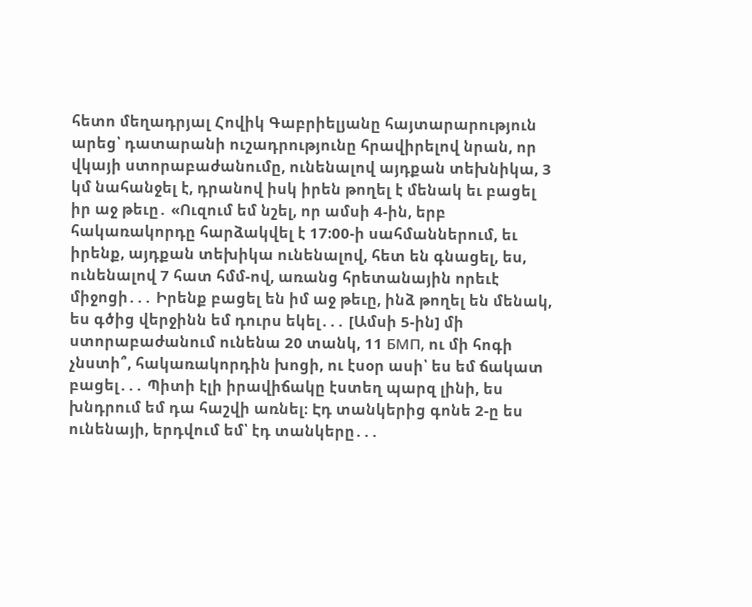հետո մեղադրյալ Հովիկ Գաբրիելյանը հայտարարություն արեց՝ դատարանի ուշադրությունը հրավիրելով նրան, որ վկայի ստորաբաժանումը, ունենալով այդքան տեխնիկա, 3 կմ նահանջել է, դրանով իսկ իրեն թողել է մենակ եւ բացել իր աջ թեւը․ «Ուզում եմ նշել, որ ամսի 4-ին, երբ հակառակորդը հարձակվել է 17։00-ի սահմաններում, եւ իրենք, այդքան տեխիկա ունենալով, հետ են գնացել, ես, ունենալով 7 հատ հմմ-ով, առանց հրետանային որեւէ միջոցի․․․ Իրենք բացել են իմ աջ թեւը, ինձ թողել են մենակ, ես գծից վերջինն եմ դուրս եկել․․․ [Ամսի 5-ին] մի ստորաբաժանում ունենա 20 տանկ, 11 БМП, ու մի հոգի չնստի՞, հակառակորդին խոցի, ու էսօր ասի՝ ես եմ ճակատ բացել․․․ Պիտի էլի իրավիճակը էստեղ պարզ լինի, ես խնդրում եմ դա հաշվի առնել։ Էդ տանկերից գոնե 2-ը ես ունենայի, երդվում եմ՝ էդ տանկերը․․․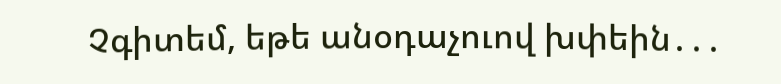Չգիտեմ, եթե անօդաչուով խփեին․․․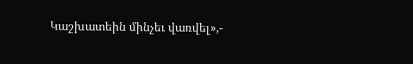Կաշխատեին մինչեւ վառվել»,-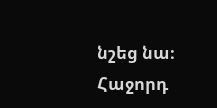նշեց նա։
Հաջորդ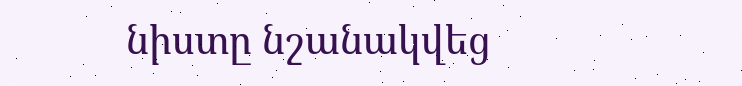նիստը նշանակվեց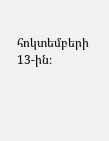հոկտեմբերի 13-ին։